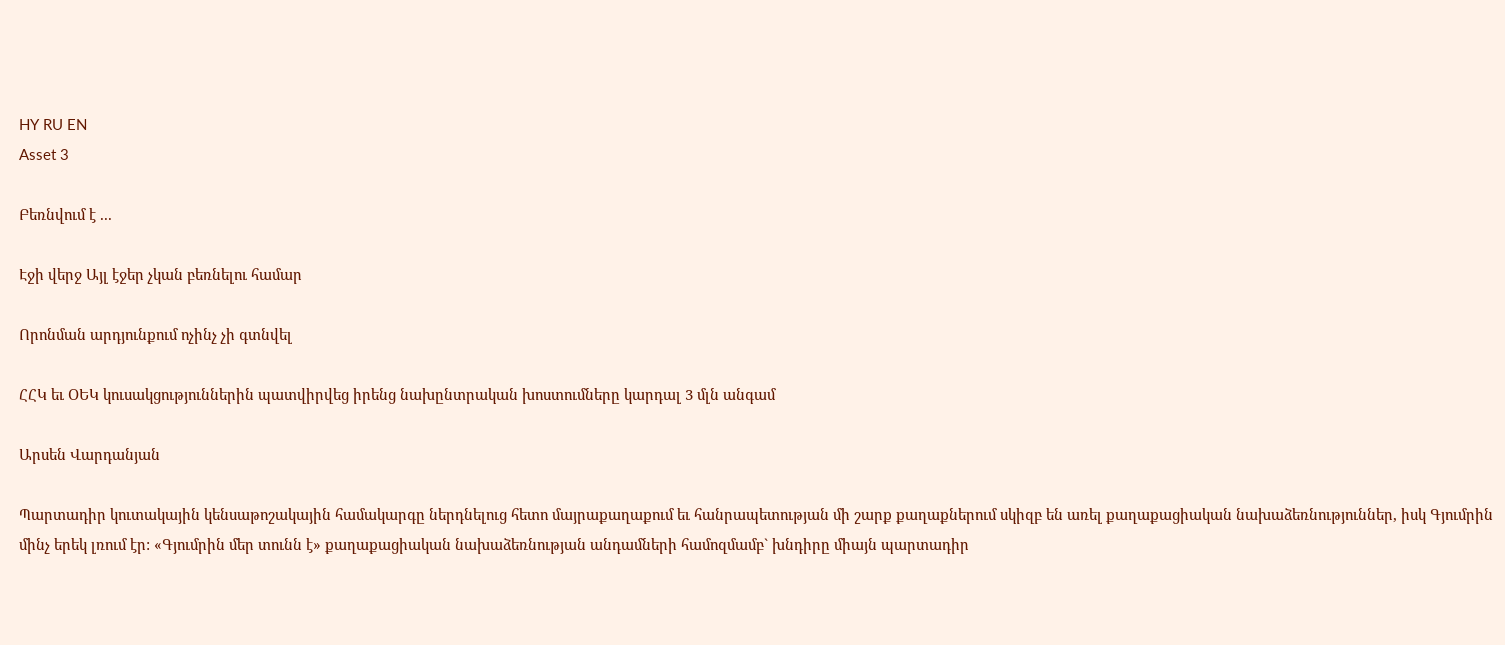HY RU EN
Asset 3

Բեռնվում է ...

Էջի վերջ Այլ էջեր չկան բեռնելու համար

Որոնման արդյունքում ոչինչ չի գտնվել

ՀՀԿ եւ ՕԵԿ կուսակցություններին պատվիրվեց իրենց նախընտրական խոստումները կարդալ 3 մլն անգամ

Արսեն Վարդանյան

Պարտադիր կուտակային կենսաթոշակային համակարգը ներդնելուց հետո մայրաքաղաքում եւ հանրապետության մի շարք քաղաքներում սկիզբ են առել քաղաքացիական նախաձեռնություններ, իսկ Գյումրին մինչ երեկ լռում էր: «Գյումրին մեր տունն է» քաղաքացիական նախաձեռնության անդամների համոզմամբ` խնդիրը միայն պարտադիր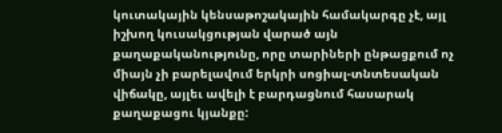կուտակային կենսաթոշակային համակարգը չէ, այլ իշխող կուսակցության վարած այն քաղաքականությունը, որը տարիների ընթացքում ոչ միայն չի բարելավում երկրի սոցիալ-տնտեսական վիճակը, այլեւ ավելի է բարդացնում հասարակ քաղաքացու կյանքը: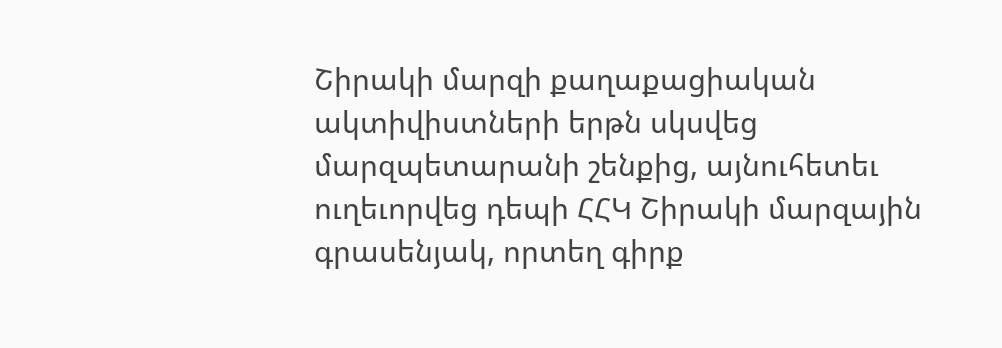Շիրակի մարզի քաղաքացիական ակտիվիստների երթն սկսվեց մարզպետարանի շենքից, այնուհետեւ ուղեւորվեց դեպի ՀՀԿ Շիրակի մարզային գրասենյակ, որտեղ գիրք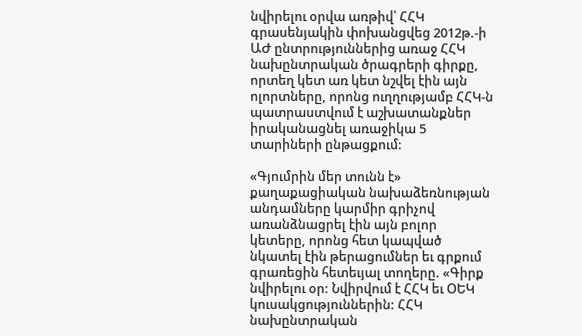նվիրելու օրվա առթիվ՝ ՀՀԿ գրասենյակին փոխանցվեց 2012թ.-ի ԱԺ ընտրություններից առաջ ՀՀԿ նախընտրական ծրագրերի գիրքը, որտեղ կետ առ կետ նշվել էին այն ոլորտները, որոնց ուղղությամբ ՀՀԿ-ն պատրաստվում է աշխատանքներ իրականացնել առաջիկա 5 տարիների ընթացքում:

«Գյումրին մեր տունն է» քաղաքացիական նախաձեռնության անդամները կարմիր գրիչով առանձնացրել էին այն բոլոր կետերը, որոնց հետ կապված նկատել էին թերացումներ եւ գրքում գրառեցին հետեւյալ տողերը. «Գիրք նվիրելու օր: Նվիրվում է ՀՀԿ եւ ՕԵԿ կուսակցություններին: ՀՀԿ նախընտրական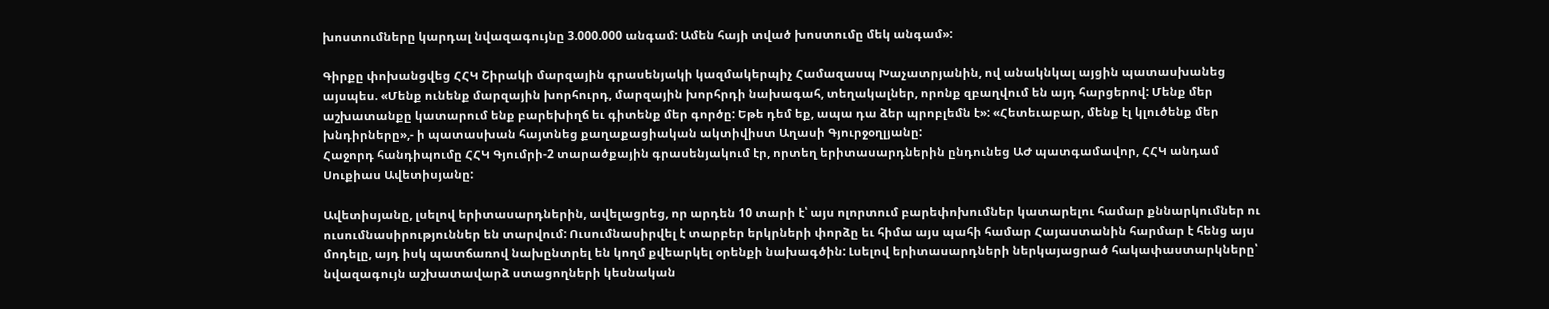խոստումները կարդալ նվազագույնը 3.000.000 անգամ: Ամեն հայի տված խոստումը մեկ անգամ»:

Գիրքը փոխանցվեց ՀՀԿ Շիրակի մարզային գրասենյակի կազմակերպիչ Համազասպ Խաչատրյանին, ով անակնկալ այցին պատասխանեց այսպես. «Մենք ունենք մարզային խորհուրդ, մարզային խորհրդի նախագահ, տեղակալներ, որոնք զբաղվում են այդ հարցերով: Մենք մեր աշխատանքը կատարում ենք բարեխիղճ եւ գիտենք մեր գործը: Եթե դեմ եք, ապա դա ձեր պրոբլեմն է»: «Հետեւաբար, մենք էլ կլուծենք մեր խնդիրները»,- ի պատասխան հայտնեց քաղաքացիական ակտիվիստ Աղասի Գյուրջօղլյանը:
Հաջորդ հանդիպումը ՀՀԿ Գյումրի-2 տարածքային գրասենյակում էր, որտեղ երիտասարդներին ընդունեց ԱԺ պատգամավոր, ՀՀԿ անդամ Սուքիաս Ավետիսյանը:

Ավետիսյանը, լսելով երիտասարդներին, ավելացրեց, որ արդեն 10 տարի է՝ այս ոլորտում բարեփոխումներ կատարելու համար քննարկումներ ու ուսումնասիրություններ են տարվում: Ուսումնասիրվել է տարբեր երկրների փորձը եւ հիմա այս պահի համար Հայաստանին հարմար է հենց այս մոդելը, այդ իսկ պատճառով նախընտրել են կողմ քվեարկել օրենքի նախագծին: Լսելով երիտասարդների ներկայացրած հակափաստարկները՝ նվազագույն աշխատավարձ ստացողների կեսնական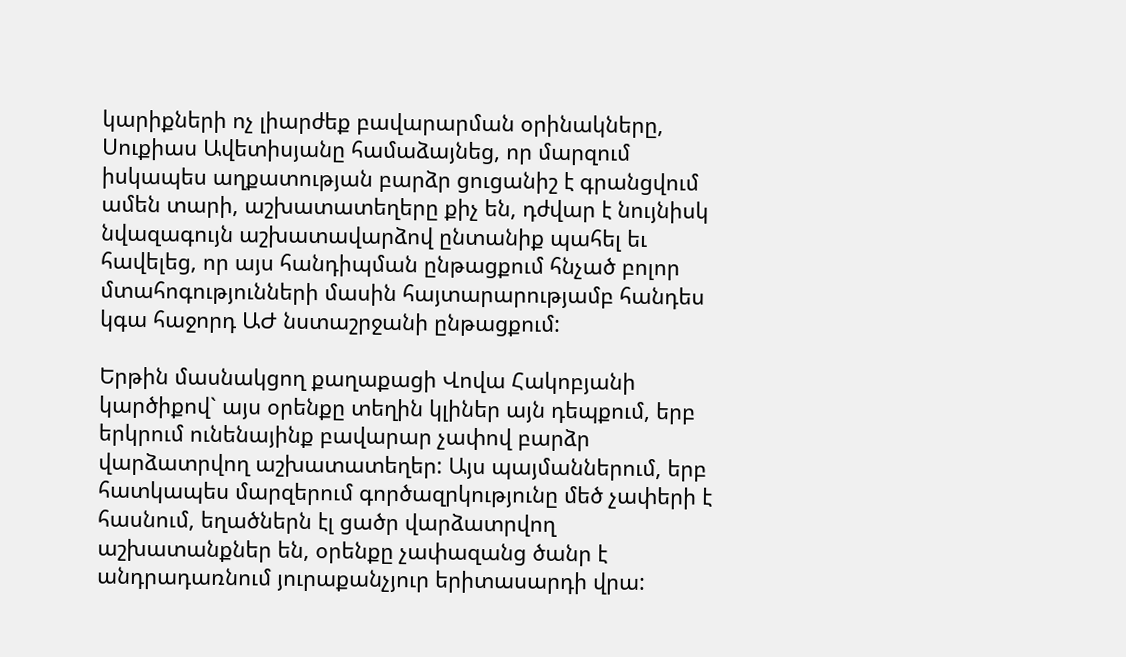կարիքների ոչ լիարժեք բավարարման օրինակները, Սուքիաս Ավետիսյանը համաձայնեց, որ մարզում իսկապես աղքատության բարձր ցուցանիշ է գրանցվում ամեն տարի, աշխատատեղերը քիչ են, դժվար է նույնիսկ նվազագույն աշխատավարձով ընտանիք պահել եւ հավելեց, որ այս հանդիպման ընթացքում հնչած բոլոր մտահոգությունների մասին հայտարարությամբ հանդես կգա հաջորդ ԱԺ նստաշրջանի ընթացքում:

Երթին մասնակցող քաղաքացի Վովա Հակոբյանի կարծիքով` այս օրենքը տեղին կլիներ այն դեպքում, երբ երկրում ունենայինք բավարար չափով բարձր վարձատրվող աշխատատեղեր: Այս պայմաններում, երբ հատկապես մարզերում գործազրկությունը մեծ չափերի է հասնում, եղածներն էլ ցածր վարձատրվող աշխատանքներ են, օրենքը չափազանց ծանր է անդրադառնում յուրաքանչյուր երիտասարդի վրա: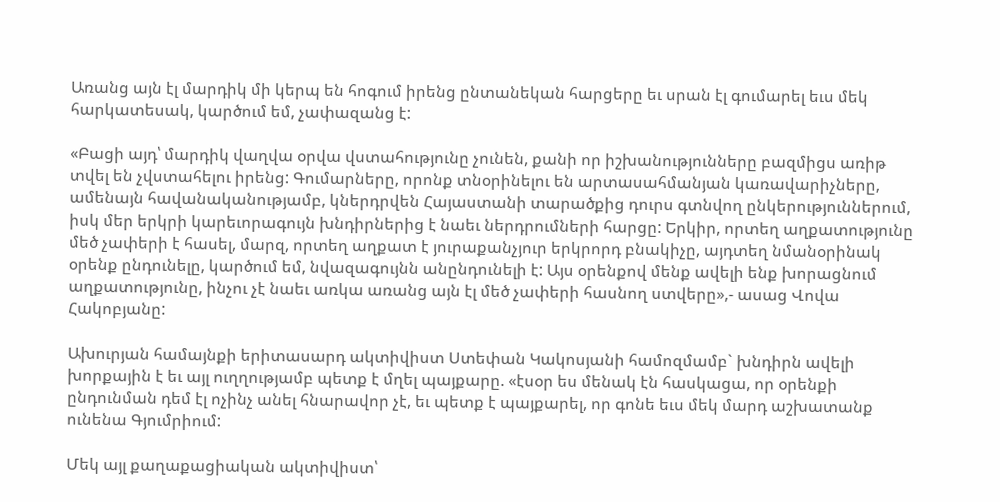Առանց այն էլ մարդիկ մի կերպ են հոգում իրենց ընտանեկան հարցերը եւ սրան էլ գումարել եւս մեկ հարկատեսակ, կարծում եմ, չափազանց է:

«Բացի այդ՝ մարդիկ վաղվա օրվա վստահությունը չունեն, քանի որ իշխանությունները բազմիցս առիթ տվել են չվստահելու իրենց: Գումարները, որոնք տնօրինելու են արտասահմանյան կառավարիչները, ամենայն հավանականությամբ, կներդրվեն Հայաստանի տարածքից դուրս գտնվող ընկերություններում, իսկ մեր երկրի կարեւորագույն խնդիրներից է նաեւ ներդրումների հարցը: Երկիր, որտեղ աղքատությունը մեծ չափերի է հասել, մարզ, որտեղ աղքատ է յուրաքանչյուր երկրորդ բնակիչը, այդտեղ նմանօրինակ օրենք ընդունելը, կարծում եմ, նվազագույնն անընդունելի է: Այս օրենքով մենք ավելի ենք խորացնում աղքատությունը, ինչու չէ նաեւ առկա առանց այն էլ մեծ չափերի հասնող ստվերը»,- ասաց Վովա Հակոբյանը:

Ախուրյան համայնքի երիտասարդ ակտիվիստ Ստեփան Կակոսյանի համոզմամբ` խնդիրն ավելի խորքային է եւ այլ ուղղությամբ պետք է մղել պայքարը. «էսօր ես մենակ էն հասկացա, որ օրենքի ընդունման դեմ էլ ոչինչ անել հնարավոր չէ, եւ պետք է պայքարել, որ գոնե եւս մեկ մարդ աշխատանք ունենա Գյումրիում:

Մեկ այլ քաղաքացիական ակտիվիստ՝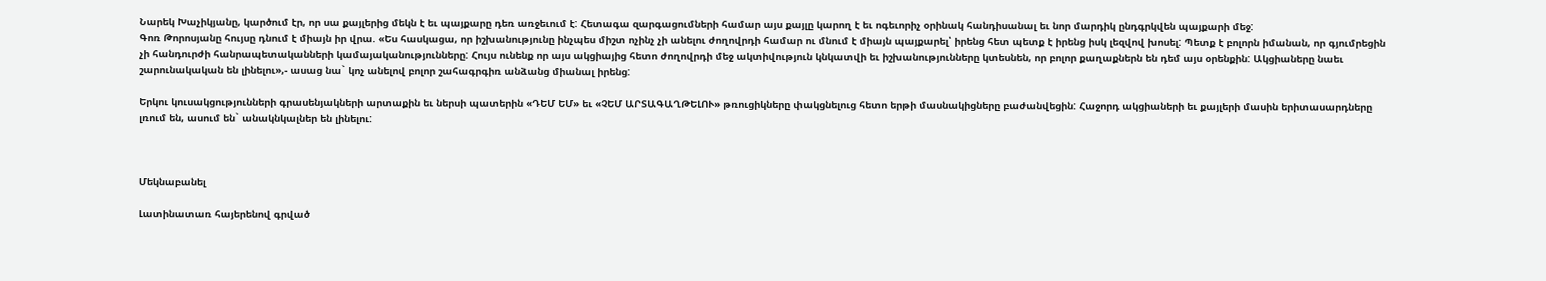Նարեկ Խաչիկյանը, կարծում էր, որ սա քայլերից մեկն է եւ պայքարը դեռ առջեւում է: Հետագա զարգացումների համար այս քայլը կարող է եւ ոգեւորիչ օրինակ հանդիսանալ եւ նոր մարդիկ ընդգրկվեն պայքարի մեջ:
Գոռ Թորոսյանը հույսը դնում է միայն իր վրա. «Ես հասկացա, որ իշխանությունը ինչպես միշտ ոչինչ չի անելու ժողովրդի համար ու մնում է միայն պայքարել՝ իրենց հետ պետք է իրենց իսկ լեզվով խոսել: Պետք է բոլորն իմանան, որ գյումրեցին չի հանդուրժի հանրապետականների կամայականությունները: Հույս ունենք որ այս ակցիայից հետո ժողովրդի մեջ ակտիվություն կնկատվի եւ իշխանությունները կտեսնեն, որ բոլոր քաղաքներն են դեմ այս օրենքին: Ակցիաները նաեւ շարունակական են լինելու»,- ասաց նա` կոչ անելով բոլոր շահագրգիռ անձանց միանալ իրենց:

Երկու կուսակցությունների գրասենյակների արտաքին եւ ներսի պատերին «ԴԵՄ ԵՄ» եւ «ՉԵՄ ԱՐՏԱԳԱՂԹԵԼՈՒ» թռուցիկները փակցնելուց հետո երթի մասնակիցները բաժանվեցին: Հաջորդ ակցիաների եւ քայլերի մասին երիտասարդները լռում են, ասում են` անակնկալներ են լինելու:



Մեկնաբանել

Լատինատառ հայերենով գրված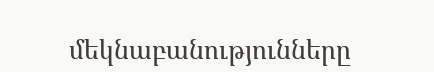մեկնաբանությունները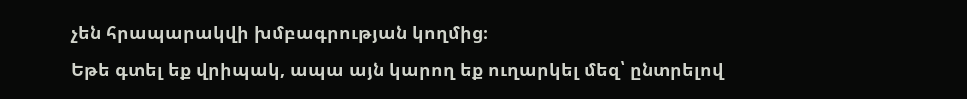չեն հրապարակվի խմբագրության կողմից։
Եթե գտել եք վրիպակ, ապա այն կարող եք ուղարկել մեզ՝ ընտրելով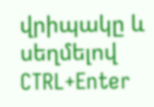վրիպակը և սեղմելով CTRL+Enter